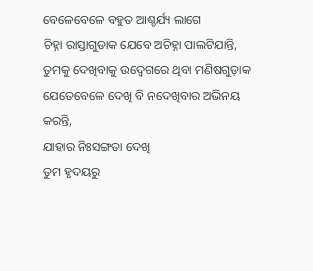ବେଳେବେଳେ ବହୁତ ଆଶ୍ଚର୍ଯ୍ୟ ଲାଗେ
ଚିହ୍ନା ରାସ୍ତାଗୁଡାକ ଯେବେ ଅଚିହ୍ନା ପାଲଟିଯାନ୍ତି,
ତୁମକୁ ଦେଖିବାକୁ ଉଦ୍ବେଗରେ ଥିବା ମଣିଷଗୁଡ଼ାକ
ଯେତେବେଳେ ଦେଖି ବି ନଦେଖିବାର ଅଭିନୟ କରନ୍ତି,
ଯାହାର ନିଃସଙ୍ଗତା ଦେଖି
ତୁମ ହୃଦୟରୁ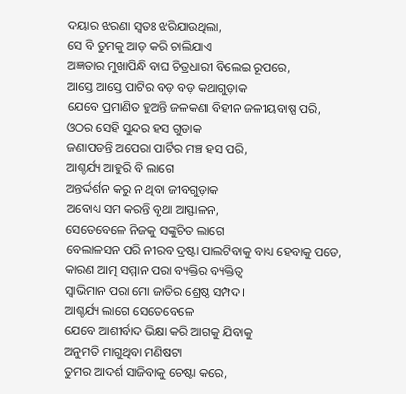ଦୟାର ଝରଣା ସ୍ୱତଃ ଝରିଯାଉଥିଲା,
ସେ ବି ତୁମକୁ ଆଡ଼ କରି ଚାଲିଯାଏ
ଅଜ୍ଞତାର ମୁଖାପିନ୍ଧି ବାଘ ଚିତ୍ରଧାରୀ ବିଲେଇ ରୂପରେ,
ଆସ୍ତେ ଆସ୍ତେ ପାଟିର ବଡ଼ ବଡ଼ କଥାଗୁଡ଼ାକ
ଯେବେ ପ୍ରମାଣିତ ହୁଅନ୍ତି ଜଳକଣା ବିହୀନ ଜଳୀୟବାଷ୍ପ ପରି,
ଓଠର ସେହି ସୁନ୍ଦର ହସ ଗୁଡାକ
ଜଣାପଡନ୍ତି ଅପେରା ପାର୍ଟିର ମଞ୍ଚ ହସ ପରି,
ଆଶ୍ଚର୍ଯ୍ୟ ଆହୁରି ବି ଲାଗେ
ଅନ୍ତର୍ଦ୍ଦର୍ଶନ କରୁ ନ ଥିବା ଜୀବଗୁଡ଼ାକ
ଅବୋଧ୍ୟ ସମ କରନ୍ତି ବୃଥା ଆସ୍ଫାଳନ,
ସେତେବେଳେ ନିଜକୁ ସଙ୍କୁଚିତ ଲାଗେ
ବେଲାଳସନ ପରି ନୀରବ ଦ୍ରଷ୍ଟା ପାଲଟିବାକୁ ବାଧ୍ୟ ହେବାକୁ ପଡେ,
କାରଣ ଆତ୍ମ ସମ୍ମାନ ପରା ବ୍ୟକ୍ତିର ବ୍ୟକ୍ତିତ୍ୱ
ସ୍ୱାଭିମାନ ପରା ମୋ ଜାତିର ଶ୍ରେଷ୍ଠ ସମ୍ପଦ।
ଆଶ୍ଚର୍ଯ୍ୟ ଲାଗେ ସେତେବେଳେ
ଯେବେ ଆଶୀର୍ବାଦ ଭିକ୍ଷା କରି ଆଗକୁ ଯିବାକୁ
ଅନୁମତି ମାଗୁଥିବା ମଣିଷଟା
ତୁମର ଆଦର୍ଶ ସାଜିବାକୁ ଚେଷ୍ଟା କରେ,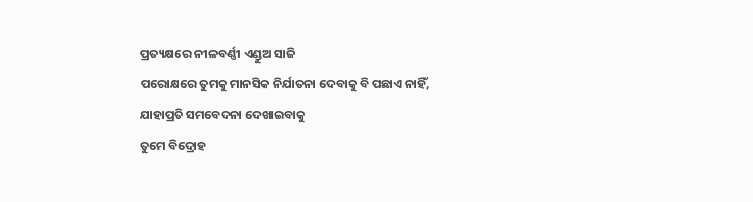ପ୍ରତ୍ୟକ୍ଷରେ ନୀଳବର୍ଣ୍ଣୀ ଏଣ୍ଡୁଅ ସାଜି
ପରୋକ୍ଷରେ ତୁମକୁ ମାନସିକ ନିର୍ଯାତନା ଦେବାକୁ ବି ପଛାଏ ନାହିଁ,
ଯାହାପ୍ରତି ସମବେଦନା ଦେଖାଇବାକୁ
ତୁମେ ବିଦ୍ରୋହ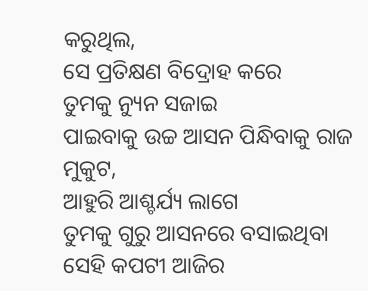କରୁଥିଲ,
ସେ ପ୍ରତିକ୍ଷଣ ବିଦ୍ରୋହ କରେ
ତୁମକୁ ନ୍ୟୁନ ସଜାଇ
ପାଇବାକୁ ଉଚ୍ଚ ଆସନ ପିନ୍ଧିବାକୁ ରାଜ ମୁକୁଟ,
ଆହୁରି ଆଶ୍ଚର୍ଯ୍ୟ ଲାଗେ
ତୁମକୁ ଗୁରୁ ଆସନରେ ବସାଇଥିବା
ସେହି କପଟୀ ଆଜିର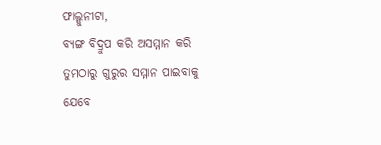ଫାଲ୍ଗୁନୀଟା,
ବ୍ୟଙ୍ଗ ବିଦ୍ରୁପ କରି ଅସମ୍ମାନ କରି
ତୁମଠାରୁ ଗୁରୁର ସମ୍ମାନ ପାଇବାକୁ
ଯେବେ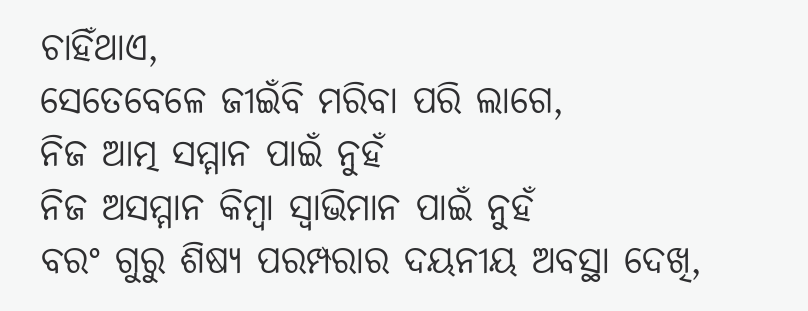ଚାହିଁଥାଏ,
ସେତେବେଳେ ଜୀଇଁବି ମରିବା ପରି ଲାଗେ,
ନିଜ ଆତ୍ମ ସମ୍ମାନ ପାଇଁ ନୁହଁ
ନିଜ ଅସମ୍ମାନ କିମ୍ବା ସ୍ୱାଭିମାନ ପାଇଁ ନୁହଁ
ବରଂ ଗୁରୁ ଶିଷ୍ୟ ପରମ୍ପରାର ଦୟନୀୟ ଅବସ୍ଥା ଦେଖି,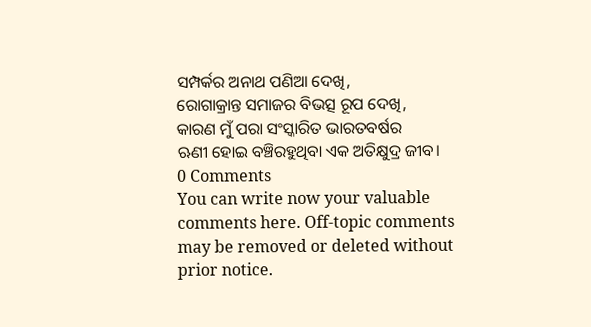ସମ୍ପର୍କର ଅନାଥ ପଣିଆ ଦେଖି,
ରୋଗାକ୍ରାନ୍ତ ସମାଜର ବିଭତ୍ସ ରୂପ ଦେଖି,
କାରଣ ମୁଁ ପରା ସଂସ୍କାରିତ ଭାରତବର୍ଷର
ଋଣୀ ହୋଇ ବଞ୍ଚିରହୁଥିବା ଏକ ଅତିକ୍ଷୁଦ୍ର ଜୀବ।
0 Comments
You can write now your valuable comments here. Off-topic comments may be removed or deleted without prior notice.